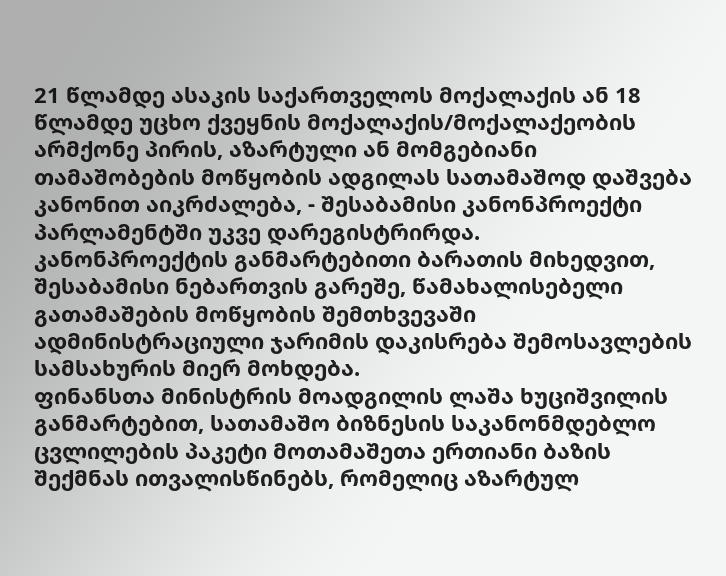21 წლამდე ასაკის საქართველოს მოქალაქის ან 18 წლამდე უცხო ქვეყნის მოქალაქის/მოქალაქეობის არმქონე პირის, აზარტული ან მომგებიანი თამაშობების მოწყობის ადგილას სათამაშოდ დაშვება კანონით აიკრძალება, - შესაბამისი კანონპროექტი პარლამენტში უკვე დარეგისტრირდა.
კანონპროექტის განმარტებითი ბარათის მიხედვით, შესაბამისი ნებართვის გარეშე, წამახალისებელი გათამაშების მოწყობის შემთხვევაში ადმინისტრაციული ჯარიმის დაკისრება შემოსავლების სამსახურის მიერ მოხდება.
ფინანსთა მინისტრის მოადგილის ლაშა ხუციშვილის განმარტებით, სათამაშო ბიზნესის საკანონმდებლო ცვლილების პაკეტი მოთამაშეთა ერთიანი ბაზის შექმნას ითვალისწინებს, რომელიც აზარტულ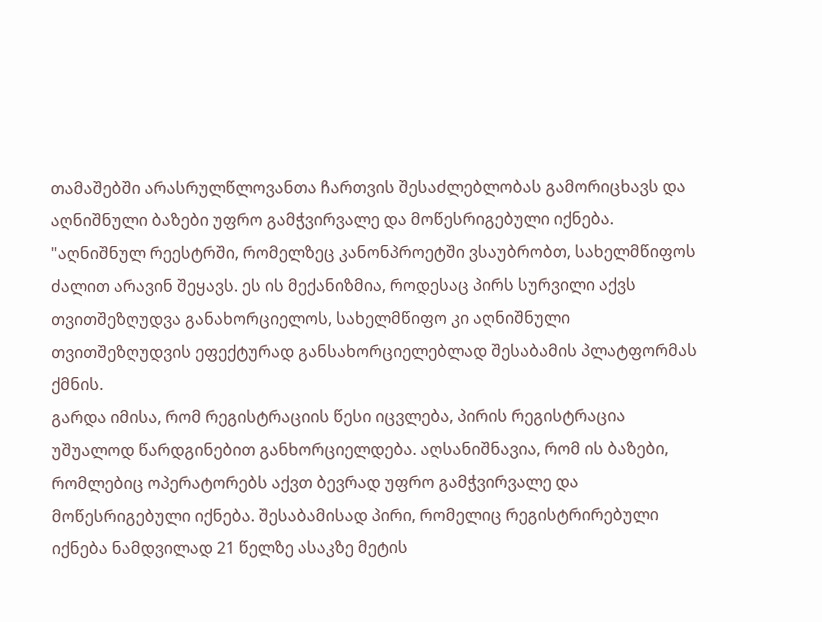თამაშებში არასრულწლოვანთა ჩართვის შესაძლებლობას გამორიცხავს და აღნიშნული ბაზები უფრო გამჭვირვალე და მოწესრიგებული იქნება.
"აღნიშნულ რეესტრში, რომელზეც კანონპროეტში ვსაუბრობთ, სახელმწიფოს ძალით არავინ შეყავს. ეს ის მექანიზმია, როდესაც პირს სურვილი აქვს თვითშეზღუდვა განახორციელოს, სახელმწიფო კი აღნიშნული თვითშეზღუდვის ეფექტურად განსახორციელებლად შესაბამის პლატფორმას ქმნის.
გარდა იმისა, რომ რეგისტრაციის წესი იცვლება, პირის რეგისტრაცია უშუალოდ წარდგინებით განხორციელდება. აღსანიშნავია, რომ ის ბაზები, რომლებიც ოპერატორებს აქვთ ბევრად უფრო გამჭვირვალე და მოწესრიგებული იქნება. შესაბამისად პირი, რომელიც რეგისტრირებული იქნება ნამდვილად 21 წელზე ასაკზე მეტის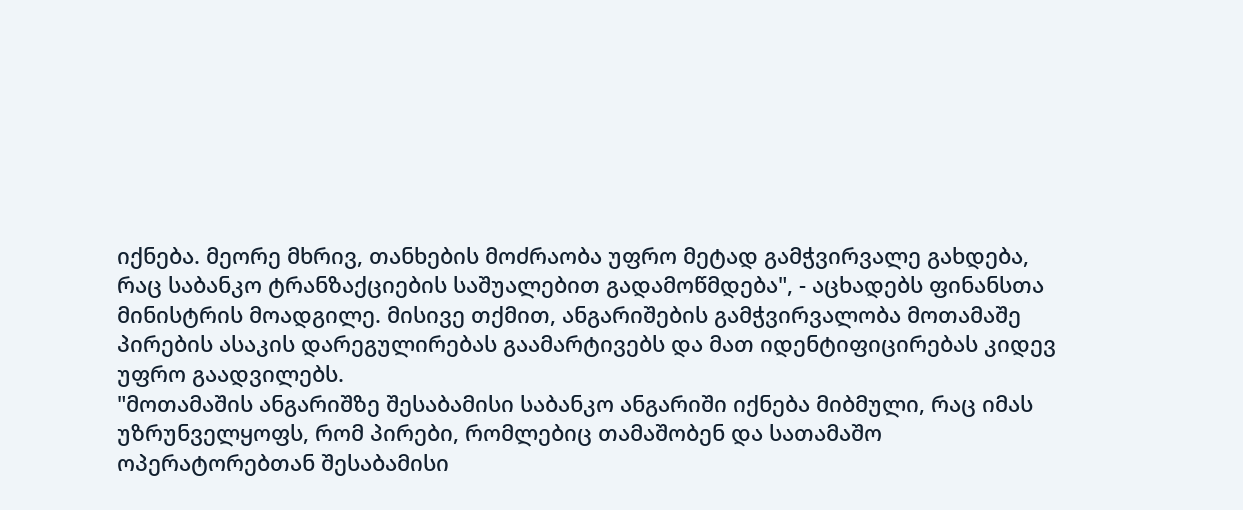იქნება. მეორე მხრივ, თანხების მოძრაობა უფრო მეტად გამჭვირვალე გახდება, რაც საბანკო ტრანზაქციების საშუალებით გადამოწმდება", - აცხადებს ფინანსთა მინისტრის მოადგილე. მისივე თქმით, ანგარიშების გამჭვირვალობა მოთამაშე პირების ასაკის დარეგულირებას გაამარტივებს და მათ იდენტიფიცირებას კიდევ უფრო გაადვილებს.
"მოთამაშის ანგარიშზე შესაბამისი საბანკო ანგარიში იქნება მიბმული, რაც იმას უზრუნველყოფს, რომ პირები, რომლებიც თამაშობენ და სათამაშო ოპერატორებთან შესაბამისი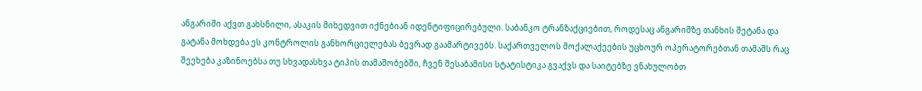ანგარიში აქვთ გახსნილი, ასაკის მიხედვით იქნებიან იდენტიფიცირებული. საბანკო ტრანზაქციებით, როდესაც ანგარიშზე თანხის შეტანა და გატანა მოხდება ეს კონტროლის განხორციელებას ბევრად გაამარტივებს. საქართველოს მოქალაქეების უცხოურ ოპერატორებთან თამაშს რაც შეეხება კაზინოებსა თუ სხვადასხვა ტიპის თამაშობებში, ჩვენ შესაბამისი სტატისტიკა გვაქვს და საიტებზე ვნახულობთ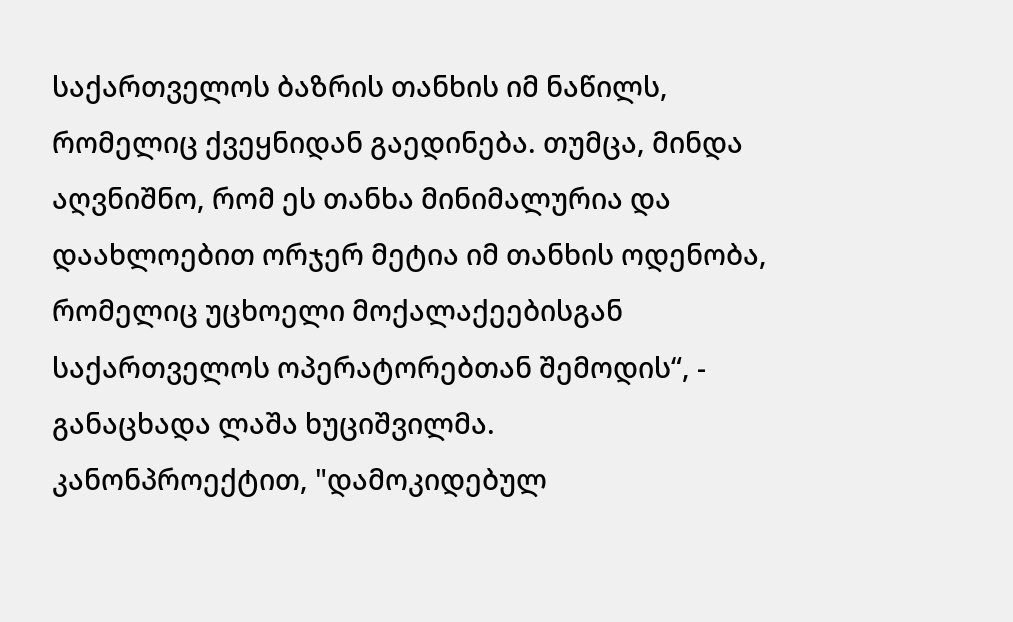საქართველოს ბაზრის თანხის იმ ნაწილს, რომელიც ქვეყნიდან გაედინება. თუმცა, მინდა აღვნიშნო, რომ ეს თანხა მინიმალურია და დაახლოებით ორჯერ მეტია იმ თანხის ოდენობა, რომელიც უცხოელი მოქალაქეებისგან საქართველოს ოპერატორებთან შემოდის“, - განაცხადა ლაშა ხუციშვილმა.
კანონპროექტით, "დამოკიდებულ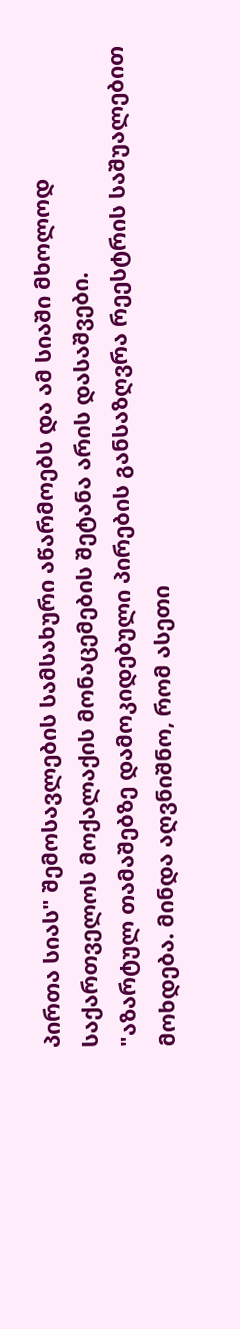პირთა სიას" შემოსავლების სამსახური აწარმოებს და ამ სიაში მხოლოდ საქართველოს მოქალაქის მონაცემების შეტანა არის დასაშვები.
"აზარტულ თამაშებზე დამოკიდებული პირების განსაზღვრა რეესტრის საშუალებით მოხდება. მინდა აღვნიშნო, რომ ასეთი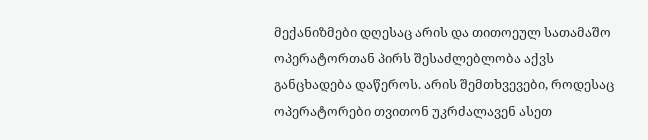მექანიზმები დღესაც არის და თითოეულ სათამაშო ოპერატორთან პირს შესაძლებლობა აქვს განცხადება დაწეროს. არის შემთხვევები, როდესაც ოპერატორები თვითონ უკრძალავენ ასეთ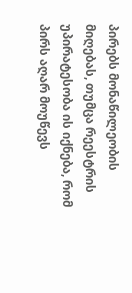პირებს მონაწილეობის მიღებას, თუმცა რეესტრის უპირატესობა ის იქნება, რომ პირს აღარ მოუწევს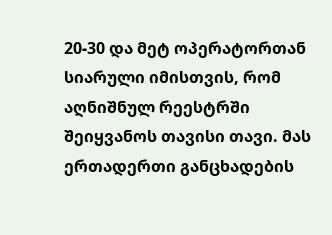20-30 და მეტ ოპერატორთან სიარული იმისთვის, რომ აღნიშნულ რეესტრში შეიყვანოს თავისი თავი. მას ერთადერთი განცხადების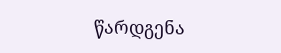წარდგენა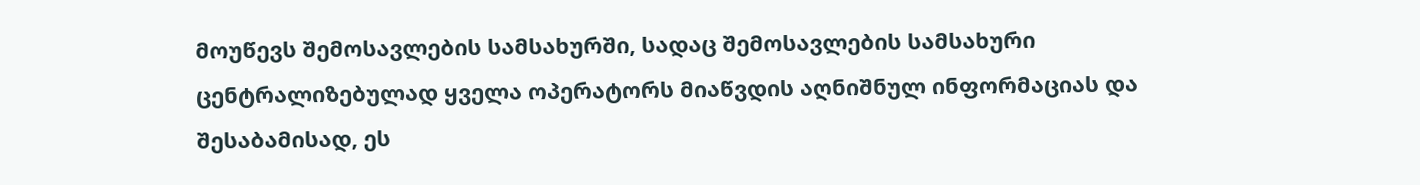მოუწევს შემოსავლების სამსახურში, სადაც შემოსავლების სამსახური ცენტრალიზებულად ყველა ოპერატორს მიაწვდის აღნიშნულ ინფორმაციას და შესაბამისად, ეს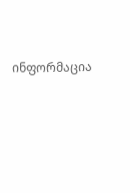ინფორმაცია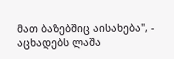მათ ბაზებშიც აისახება", - აცხადებს ლაშა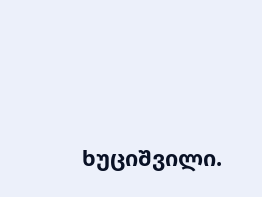ხუციშვილი.